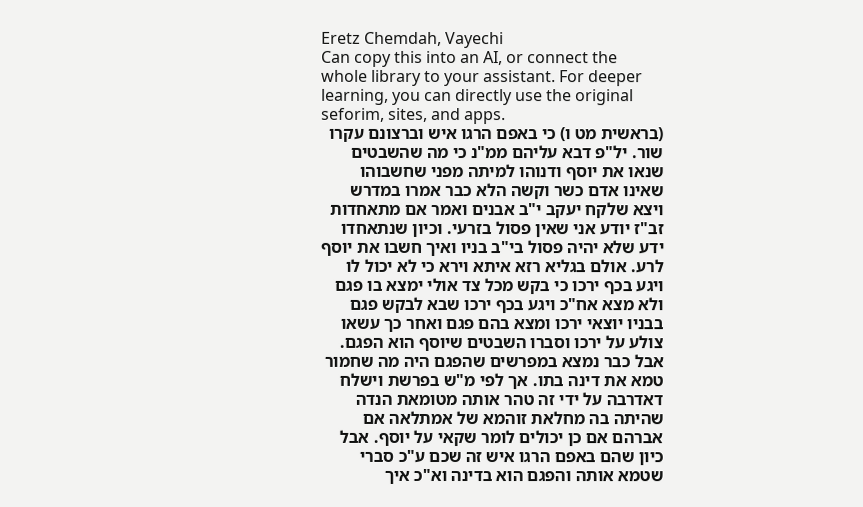Eretz Chemdah, Vayechi
Can copy this into an AI, or connect the whole library to your assistant. For deeper learning, you can directly use the original seforim, sites, and apps.
(בראשית מט ו) כי באפם הרגו איש וברצונם עקרו שור. יל"פ דבא עליהם ממ"נ כי מה שהשבטים שנאו את יוסף ודנוהו למיתה מפני שחשבוהו שאינו אדם כשר וקשה הלא כבר אמרו במדרש ויצא שלקח יעקב י"ב אבנים ואמר אם מתאחדות זב"ז יודע אני שאין פסול בזרעי. וכיון שנתאחדו ידע שלא יהיה פסול בי"ב בניו ואיך חשבו את יוסף לרע. אולם בגליא רזא איתא וירא כי לא יכול לו ויגע בכף ירכו כי בקש מכל צד אולי ימצא בו פגם ולא מצא אח"כ ויגע בכף ירכו שבא לבקש פגם בבניו יוצאי ירכו ומצא בהם פגם ואחר כך עשאו צולע על ירכו וסברו השבטים שיוסף הוא הפגם. אבל כבר נמצא במפרשים שהפגם היה מה שחמור טמא את דינה בתו. אך לפי מ"ש בפרשת וישלח דאדרבה על ידי זה טהר אותה מטומאת הנדה שהיתה בה מחלאת זוהמא של אמתלאה אם אברהם אם כן יכולים לומר שקאי על יוסף. אבל כיון שהם באפם הרגו איש זה שכם ע"כ סברי שטמא אותה והפגם הוא בדינה וא"כ איך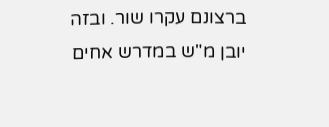ברצונם עקרו שור. ובזה יובן מ"ש במדרש אחים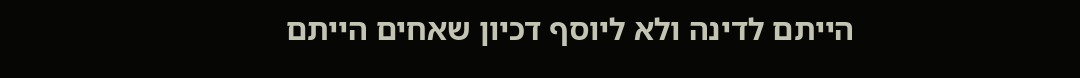הייתם לדינה ולא ליוסף דכיון שאחים הייתם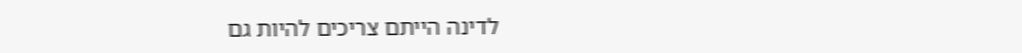לדינה הייתם צריכים להיות גם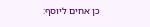כן אחים ליוסף: